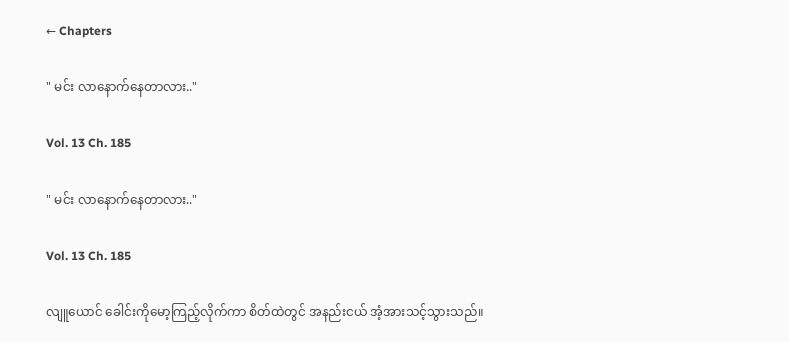← Chapters

" မင်း လာနောက်နေတာလား.."

Vol. 13 Ch. 185

" မင်း လာနောက်နေတာလား.."

Vol. 13 Ch. 185

လျူယောင် ခေါင်းကိုမော့ကြည့်လိုက်ကာ စိတ်ထဲတွင် အနည်းငယ် အံ့အားသင့်သွားသည်။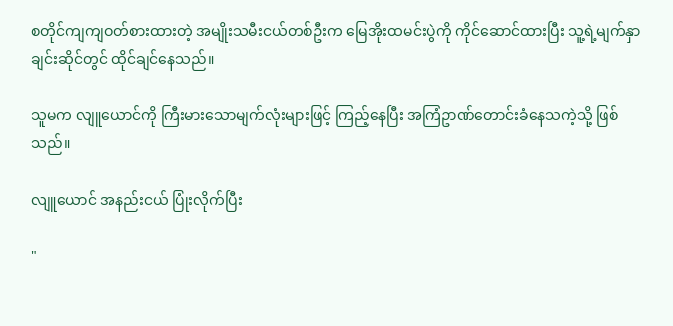စတိုင်ကျကျဝတ်စားထားတဲ့ အမျိုးသမီးငယ်တစ်ဦးက မြေအိုးထမင်းပွဲကို ကိုင်ဆောင်ထားပြီး သူ့ရဲ့မျက်နှာချင်းဆိုင်တွင် ထိုင်ချင်နေသည်။

သူမက လျူယောင်ကို ကြီးမားသောမျက်လုံးများဖြင့် ကြည့်နေပြီး အကြံဥာဏ်တောင်းခံနေသကဲ့သို့ ဖြစ်သည်။

လျူယောင် အနည်းငယ် ပြုံးလိုက်ပြီး

"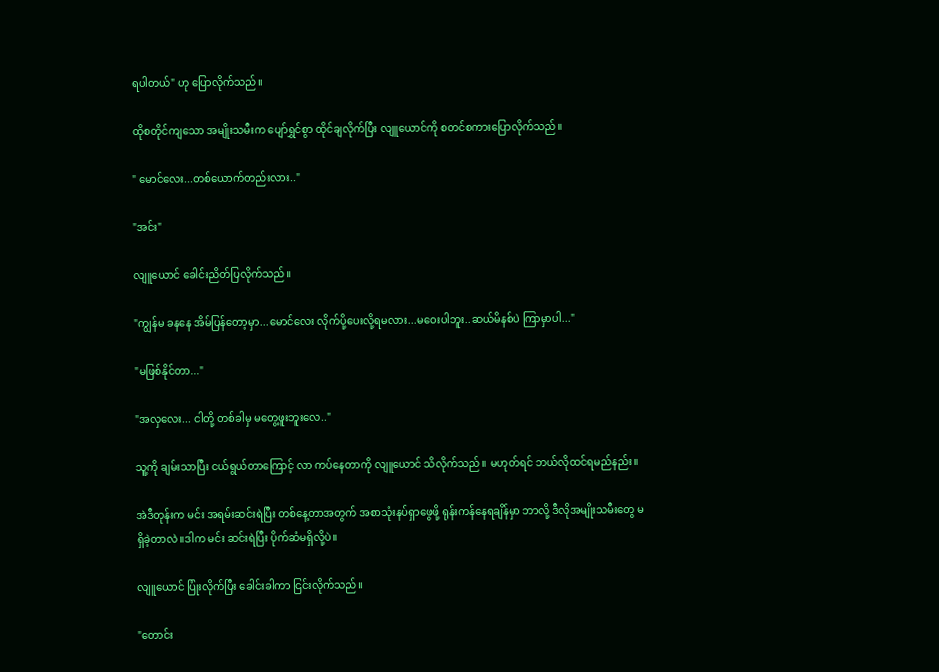ရပါတယ်" ဟု ပြောလိုက်သည်။

ထိုစတိုင်ကျသော အမျိုးသမီးက ပျော်ရွှင်စွာ ထိုင်ချလိုက်ပြီး လျူယောင်ကို စတင်စကားပြောလိုက်သည်။

" မောင်လေး...တစ်ယောက်တည်းလား.."

"အင်း"

လျူယောင် ခေါင်းညိတ်ပြလိုက်သည်။

"ကျွန်မ ခနနေ အိမ်ပြန်တော့မှာ...မောင်လေး လိုက်ပို့ပေးလို့ရမလား...မဝေးပါဘူး..ဆယ်မိနစ်ပဲ ကြာမှာပါ..."

"မဖြစ်နိုင်တာ..."

"အလှလေး... ငါတို့ တစ်ခါမှ မတွေ့ဖူးဘူးလေ.."

သူ့ကို ချမ်းသာပြီး ငယ်ရွယ်တာကြောင့် လာ ကပ်နေတာကို လျူယောင် သိလိုက်သည်။ မဟုတ်ရင် ဘယ်လိုထင်ရမည်နည်း။

အဲဒီတုန်းက မင်း အရမ်းဆင်းရဲပြီး တစ်နေ့တာအတွက် အစာသုံးနပ်ရှာဖွေဖို့ ရုန်းကန်နေရချိန်မှာ ဘာလို့ ဒီလိုအမျိုးသမီးတွေ မရှိခဲ့တာလဲ။ဒါက မင်း ဆင်းရဲပြီး ပိုက်ဆံမရှိလို့ပဲ။

လျူယောင် ပြုံးလိုက်ပြီး ခေါင်းခါကာ ငြင်းလိုက်သည်။

"တောင်း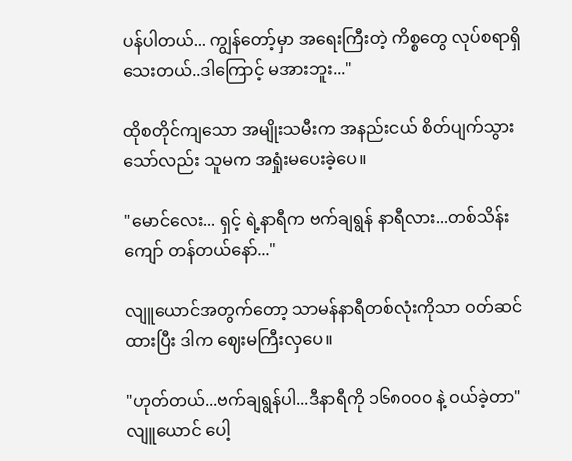ပန်ပါတယ်... ကျွန်တော့်မှာ အရေးကြီးတဲ့ ကိစ္စတွေ လုပ်စရာရှိသေးတယ်..ဒါကြောင့် မအားဘူး..."

ထိုစတိုင်ကျသော အမျိုးသမီးက အနည်းငယ် စိတ်ပျက်သွားသော်လည်း သူမက အရှုံးမပေးခဲ့ပေ။

"မောင်လေး... ရှင့် ရဲ့နာရီက ဗက်ချရွန် နာရီလား...တစ်သိန်းကျော် တန်တယ်နော်..."

လျူယောင်အတွက်တော့ သာမန်နာရီတစ်လုံးကိုသာ ဝတ်ဆင်ထားပြီး ဒါက ဈေးမကြီးလှပေ။

"ဟုတ်တယ်...ဗက်ချရွန်ပါ...ဒီနာရီကို ၁၆၈၀၀၀ နဲ့ ဝယ်ခဲ့တာ" လျူယောင် ပေါ့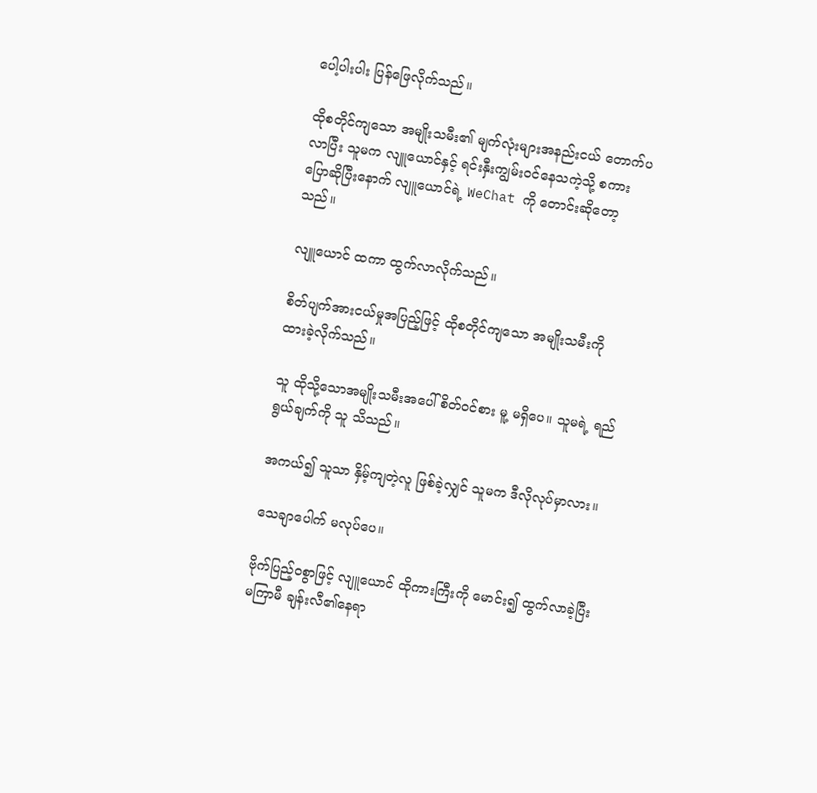ပေါ့ပါးပါး ပြန်ဖြေလိုက်သည်။

ထိုစတိုင်ကျသော အမျိုးသမီး၏ မျက်လုံးများအနည်းငယ် တောက်ပလာပြီး သူမက လျူယောင်နှင့် ရင်းနှီးကျွမ်းဝင်နေသကဲ့သို့ စကားပြောဆိုပြီးနောက် လျူယောင်ရဲ့ WeChat ကို တောင်းဆိုတော့သည်။

လျူယောင် ထကာ ထွက်လာလိုက်သည်။

စိတ်ပျက်အားငယ်မှုအပြည့်ဖြင့် ထိုစတိုင်ကျသော အမျိုးသမီးကို ထားခဲ့လိုက်သည်။

သူ ထိုသို့သောအမျိုးသမီးအပေါ် စိတ်ဝင်စား မူ့ မရှိပေ။ သူမရဲ့ ရည်ရွယ်ချက်ကို သူ သိသည်။

အကယ်၍ သူသာ နှိမ့်ကျတဲ့လူ ဖြစ်ခဲ့လျှင် သူမက ဒီလိုလုပ်မှာလား။

သေချာပေါက် မလုပ်ပေ။

ဗိုက်ပြည့်ဝစွာဖြင့် လျူယောင် ထိုကားကြီးကို မောင်း၍ ထွက်လာခဲ့ပြီး မကြာမီ ချန်းလီ၏နေရာ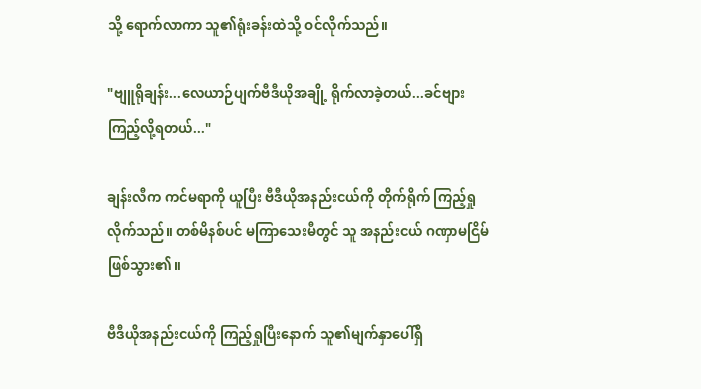သို့ ရောက်လာကာ သူ၏ရုံးခန်းထဲသို့ ဝင်လိုက်သည်။

"ဗျူရိုချန်း...လေယာဉ်ပျက်ဗီဒီယိုအချို့ ရိုက်လာခဲ့တယ်...ခင်ဗျား ကြည့်လို့ရတယ်..."

ချန်းလီက ကင်မရာကို ယူပြီး ဗီဒီယိုအနည်းငယ်ကို တိုက်ရိုက် ကြည့်ရှုလိုက်သည်။ တစ်မိနစ်ပင် မကြာသေးမီတွင် သူ အနည်းငယ် ဂဏှာမငြိမ်ဖြစ်သွား၏။

ဗီဒီယိုအနည်းငယ်ကို ကြည့်ရှုပြီးနောက် သူ၏မျက်နှာပေါ်ရှိ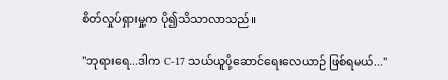စိတ်လှုပ်ရှားမှု့က ပို၍သိသာလာသည်။

"ဘုရားရေ...ဒါက C-17 သယ်ယူပို့ဆောင်ရေးလေယာဉ် ဖြစ်ရမယ်..."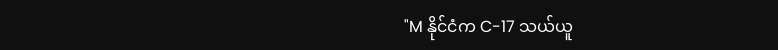"M နိုင်ငံက C-17 သယ်ယူ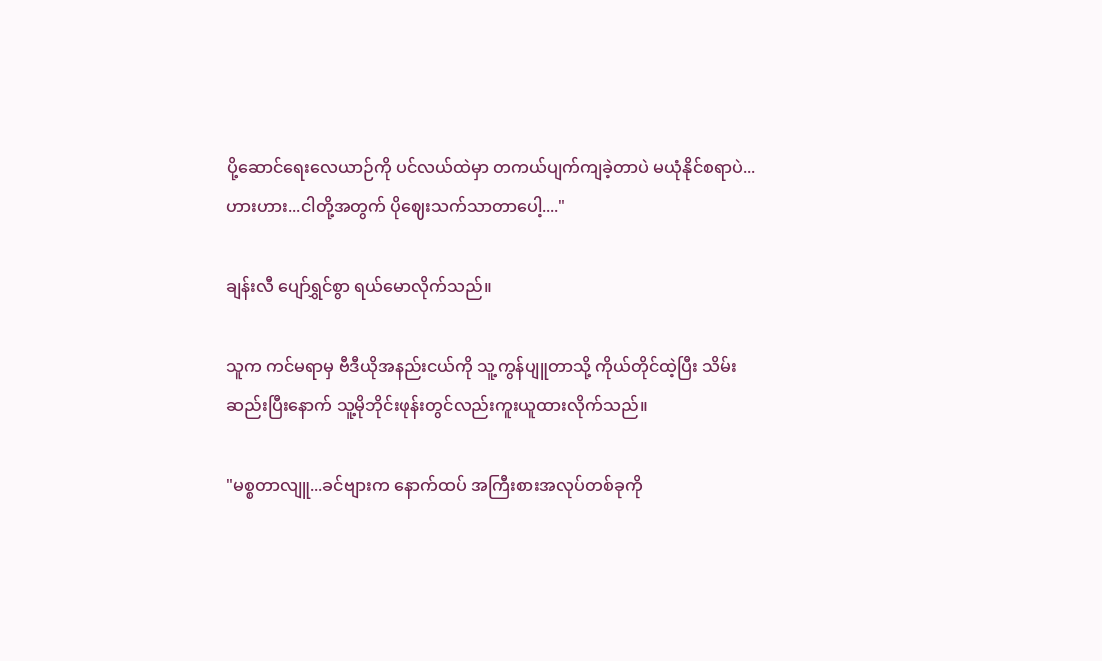ပို့ဆောင်ရေးလေယာဉ်ကို ပင်လယ်ထဲမှာ တကယ်ပျက်ကျခဲ့တာပဲ မယုံနိုင်စရာပဲ...ဟားဟား...ငါတို့အတွက် ပိုဈေးသက်သာတာပေါ့...."

ချန်းလီ ပျော်ရွှင်စွာ ရယ်မောလိုက်သည်။

သူက ကင်မရာမှ ဗီဒီယိုအနည်းငယ်ကို သူ့ကွန်ပျူတာသို့ ကိုယ်တိုင်ထဲ့ပြီး သိမ်းဆည်းပြီးနောက် သူ့မိုဘိုင်းဖုန်းတွင်လည်းကူးယူထားလိုက်သည်။

"မစ္စတာလျူ...ခင်ဗျားက နောက်ထပ် အကြီးစားအလုပ်တစ်ခုကို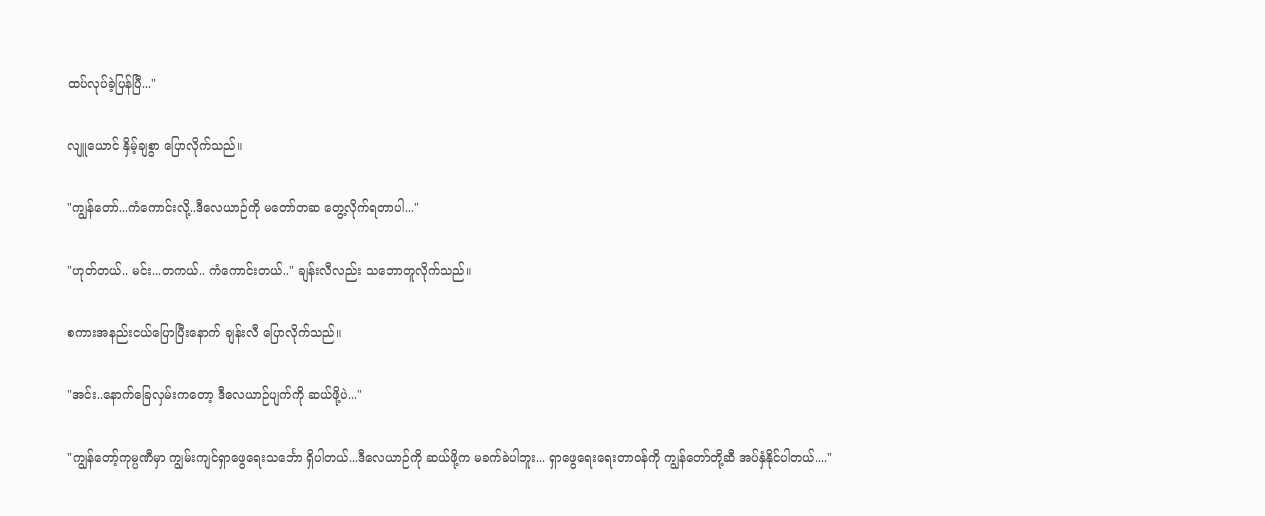ထပ်လုပ်ခဲ့ပြန်ပြီ..."

လျူယောင် နှိမ့်ချစွာ ပြောလိုက်သည်။

"ကျွန်တော်...ကံကောင်းလို့..ဒီလေယာဉ်ကို မတော်တဆ တွေ့လိုက်ရတာပါ..."

"ဟုတ်တယ်.. မင်း...တကယ်.. ကံကောင်းတယ်.." ချန်းလီလည်း သဘောတူလိုက်သည်။

စကားအနည်းငယ်ပြောပြီးနောက် ချန်းလီ ပြောလိုက်သည်။

"အင်း..နောက်ခြေလှမ်းကတော့ ဒီလေယာဉ်ပျက်ကို ဆယ်ဖို့ပဲ..."

"ကျွန်တော့်ကုမ္ပဏီမှာ ကျွမ်းကျင်ရှာဖွေရေးသင်္ဘော ရှိပါတယ်...ဒီလေယာဉ်ကို ဆယ်ဖို့က မခက်ခဲပါဘူး... ရှာဖွေရေးရေးတာဝန်ကို ကျွန်တော်တို့ဆီ အပ်နှံနိုင်ပါတယ်...."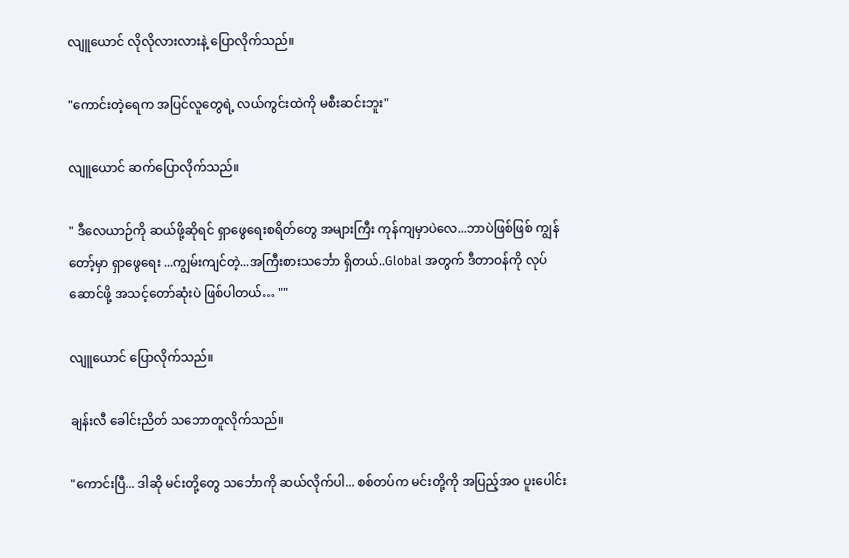လျူယောင် လိုလိုလားလားနဲ့ ပြောလိုက်သည်။

"ကောင်းတဲ့ရေက အပြင်လူတွေရဲ့ လယ်ကွင်းထဲကို မစီးဆင်းဘူး"

လျူယောင် ဆက်ပြောလိုက်သည်။

" ဒီလေယာဉ်ကို ဆယ်ဖို့ဆိုရင် ရှာဖွေရေးစရိတ်တွေ အများကြီး ကုန်ကျမှာပဲလေ...ဘာပဲဖြစ်ဖြစ် ကျွန်တော့်မှာ ရှာဖွေရေး ...ကျွမ်းကျင်တဲ့...အကြီးစားသင်္ဘော ရှိတယ်..Global အတွက် ဒီတာဝန်ကို လုပ်ဆောင်ဖို့ အသင့်တော်ဆုံးပဲ ဖြစ်ပါတယ်… ""

လျူယောင် ပြောလိုက်သည်။

ချန်းလီ ခေါင်းညိတ် သဘောတူလိုက်သည်။

"ကောင်းပြီ... ဒါဆို မင်းတို့တွေ သင်္ဘောကို ဆယ်လိုက်ပါ... စစ်တပ်က မင်းတို့ကို အပြည့်အဝ ပူးပေါင်း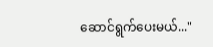ဆောင်ရွက်ပေးမယ်..."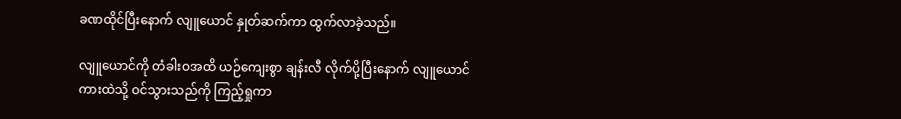ခဏထိုင်ပြီးနောက် လျူယောင် နှုတ်ဆက်ကာ ထွက်လာခဲ့သည်။

လျူယောင်ကို တံခါးဝအထိ ယဉ်ကျေးစွာ ချန်းလီ လိုက်ပို့ပြီးနောက် လျူယောင် ကားထဲသို့ ဝင်သွားသည်ကို ကြည့်ရှုကာ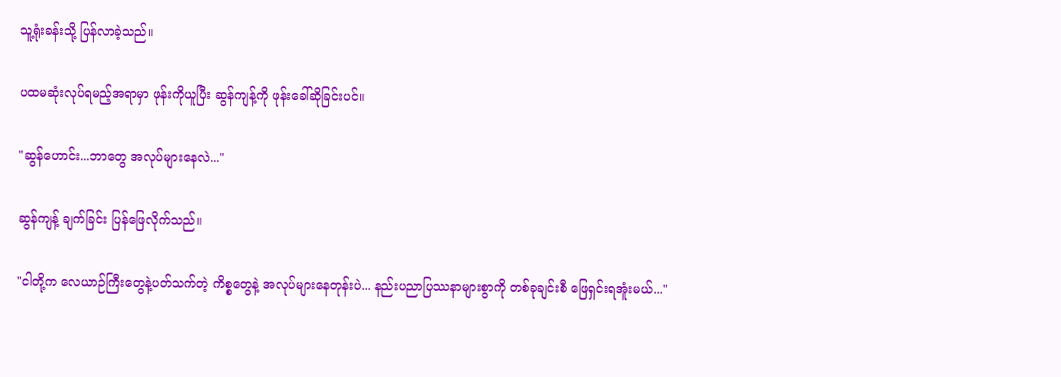သူ့ရုံးခန်းသို့ ပြန်လာခဲ့သည်။

ပထမဆုံးလုပ်ရမည့်အရာမှာ ဖုန်းကိုယူပြီး ဆွန်ကျန့်ကို ဖုန်းခေါ်ဆိုခြင်းပင်။

"ဆွန်ဟောင်း...ဘာတွေ အလုပ်များနေလဲ..."

ဆွန်ကျန့် ချက်ခြင်း ပြန်ဖြေလိုက်သည်။

"ငါတို့က လေယာဉ်ကြီးတွေနဲ့ပတ်သက်တဲ့ ကိစ္စတွေနဲ့ အလုပ်များနေတုန်းပဲ... နည်းပညာပြဿနာများစွာကို တစ်ခုချင်းစီ ဖြေရှင်းရအူံးမယ်..."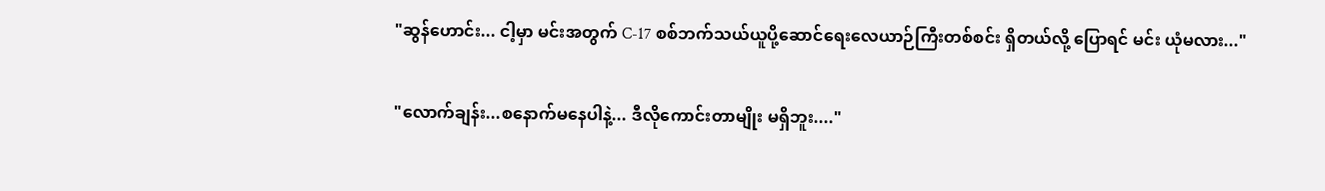"ဆွန်ဟောင်း... ငါ့မှာ မင်းအတွက် C-17 စစ်ဘက်သယ်ယူပို့ဆောင်ရေးလေယာဉ်ကြီးတစ်စင်း ရှိတယ်လို့ ပြောရင် မင်း ယုံမလား..."

"လောက်ချန်း...စနောက်မနေပါနဲ့... ဒီလိုကောင်းတာမျိုး မရှိဘူး...."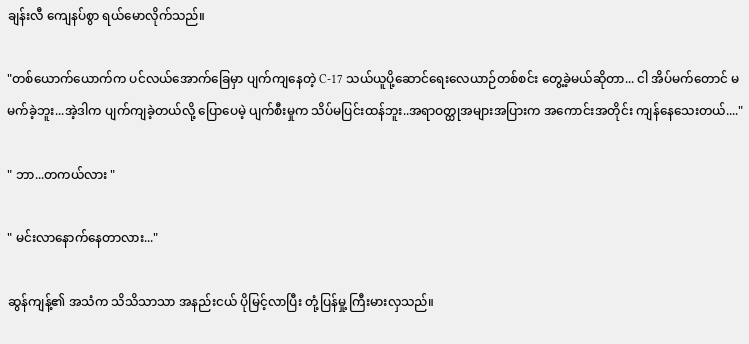ချန်းလီ ကျေနပ်စွာ ရယ်မောလိုက်သည်။

"တစ်ယောက်ယောက်က ပင်လယ်အောက်ခြေမှာ ပျက်ကျနေတဲ့ C-17 သယ်ယူပို့ဆောင်ရေးလေယာဉ်တစ်စင်း တွေ့ခဲ့မယ်ဆိုတာ... ငါ အိပ်မက်တောင် မမက်ခဲ့ဘူး...အဲ့ဒါက ပျက်ကျခဲ့တယ်လို့ ပြောပေမဲ့ ပျက်စီးမှုက သိပ်မပြင်းထန်ဘူး..အရာဝတ္ထုအများအပြားက အကောင်းအတိုင်း ကျန်နေသေးတယ်...."

" ဘာ...တကယ်လား "

" မင်းလာနောက်နေတာလား..."

ဆွန်ကျန့်၏ အသံက သိသိသာသာ အနည်းငယ် ပိုမြင့်လာပြီး တုံ့ပြန်မှု့ ကြီးမားလှသည်။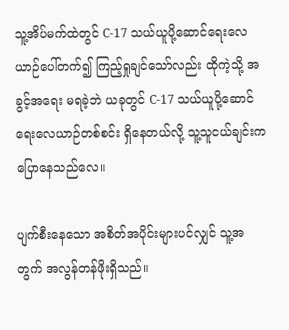သူ့အိပ်မက်ထဲတွင် C-17 သယ်ယူပို့ဆောင်ရေးလေယာဉ်ပေါ်တက်၍ ကြည့်ရှုချင်သော်လည်း ထိုကဲ့သို့ အခွင့်အရေး မရခဲ့ဘဲ ယခုတွင် C-17 သယ်ယူပို့ဆောင်ရေးလေယာဉ်တစ်စင်း ရှိနေတယ်လို့ သူ့သူငယ်ချင်းက ပြောနေသည်လေ။

ပျက်စီးနေသော အစိတ်အပိုင်းများပင်လျှင် သူ့အတွက် အလွန်တန်ဖိုးရှိသည်။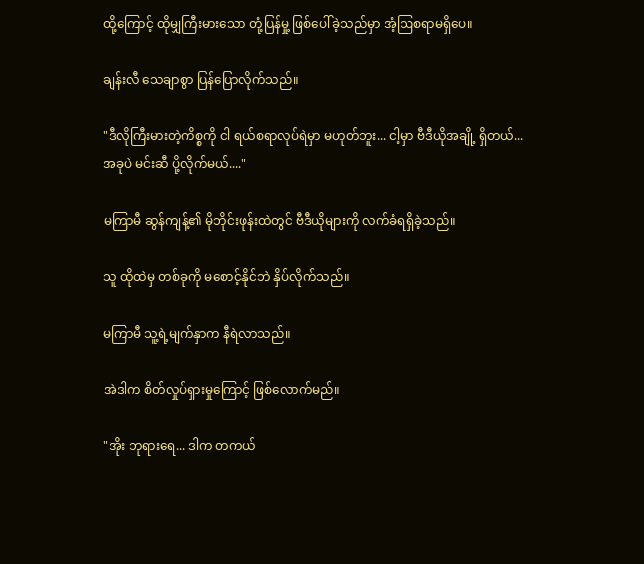ထို့ကြောင့် ထိုမျှကြီးမားသော တုံ့ပြန်မှု့ ဖြစ်ပေါ်ခဲ့သည်မှာ အံ့ဩစရာမရှိပေ။

ချန်းလီ သေချာစွာ ပြန်ပြောလိုက်သည်။

"ဒီလိုကြီးမားတဲ့ကိစ္စကို ငါ ရယ်စရာလုပ်ရဲမှာ မဟုတ်ဘူး... ငါ့မှာ ဗီဒီယိုအချို့ ရှိတယ်...အခုပဲ မင်းဆီ ပို့လိုက်မယ်...."

မကြာမီ ဆွန်ကျန့်၏ မိုဘိုင်းဖုန်းထဲတွင် ဗီဒီယိုများကို လက်ခံရရှိခဲ့သည်။

သူ ထိုထဲမှ တစ်ခုကို မစောင့်နိုင်ဘဲ နှိပ်လိုက်သည်။

မကြာမီ သူ့ရဲ့မျက်နှာက နီရဲလာသည်။

အဲဒါက စိတ်လှုပ်ရှားမှုကြောင့် ဖြစ်လောက်မည်။

"အိုး ဘုရားရေ... ဒါက တကယ်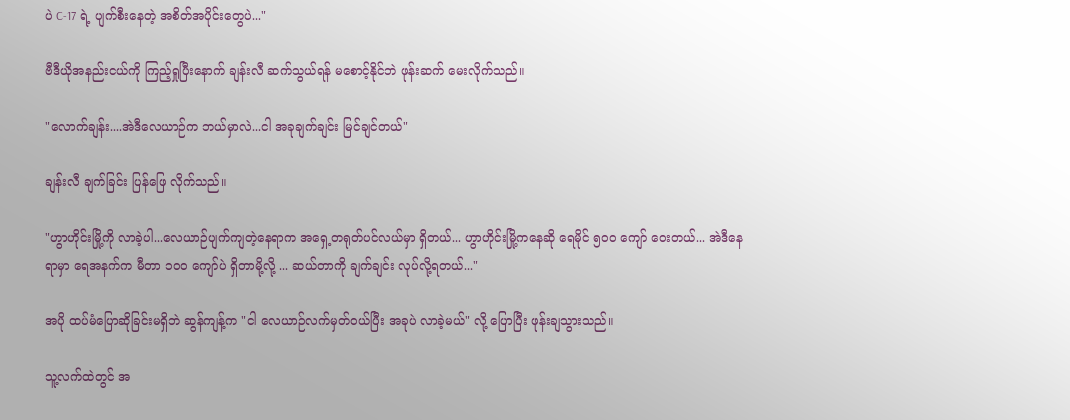ပဲ C-17 ရဲ့ ပျက်စီးနေတဲ့ အစိတ်အပိုင်းတွေပဲ..."

ဗီဒီယိုအနည်းငယ်ကို ကြည့်ရှုပြီးနောက် ချန်းလီ ဆက်သွယ်ရန် မစောင့်နိုင်ဘဲ ဖုန်းဆက် မေးလိုက်သည်။

"လောက်ချန်း....အဲဒီလေယာဉ်က ဘယ်မှာလဲ...ငါ အခုချက်ချင်း မြင်ချင်တယ်"

ချန်းလီ ချက်ခြင်း ပြန်ဖြေ လိုက်သည်။

"ဟွာဟိုင်းမြို့ကို လာခဲ့ပါ...လေယာဉ်ပျက်ကျတဲ့နေရာက အရှေ့တရုတ်ပင်လယ်မှာ ရှိတယ်... ဟွာဟိုင်းမြို့ကနေဆို ရေမိုင် ၅၀၀ ကျော် ဝေးတယ်... အဲဒီနေရာမှာ ရေအနက်က မီတာ ၁၀၀ ကျော်ပဲ ရှိတာမို့လို့ ... ဆယ်တာကို ချက်ချင်း လုပ်လို့ရတယ်..."

အပို ထပ်မံပြောဆိုခြင်းမရှိဘဲ ဆွန်ကျန့်က "ငါ လေယာဉ်လက်မှတ်ဝယ်ပြီး အခုပဲ လာခဲ့မယ်" လို့ ပြောပြီး ဖုန်းချသွားသည်။

သူ့လက်ထဲတွင် အ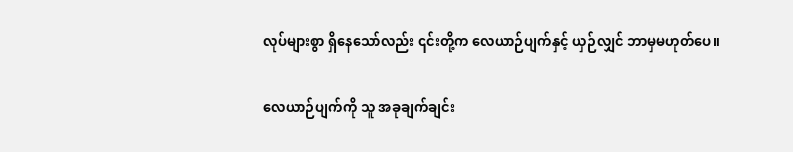လုပ်များစွာ ရှိနေသော်လည်း ၎င်းတို့က လေယာဉ်ပျက်နှင့် ယှဉ်လျှင် ဘာမှမဟုတ်ပေ။

လေယာဉ်ပျက်ကို သူ အခုချက်ချင်း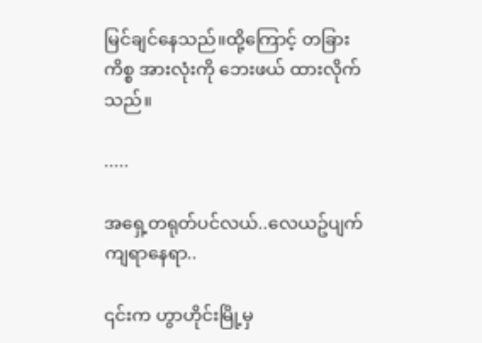မြင်ချင်နေသည်။ထို့ကြောင့် တခြားကိစ္စ အားလုံးကို ဘေးဖယ် ထားလိုက်သည်။

.....

အရှေ့တရုတ်ပင်လယ်..လေယဥ်ပျက်ကျရာနေရာ..

၎င်းက ဟွာဟိုင်းမြို့မှ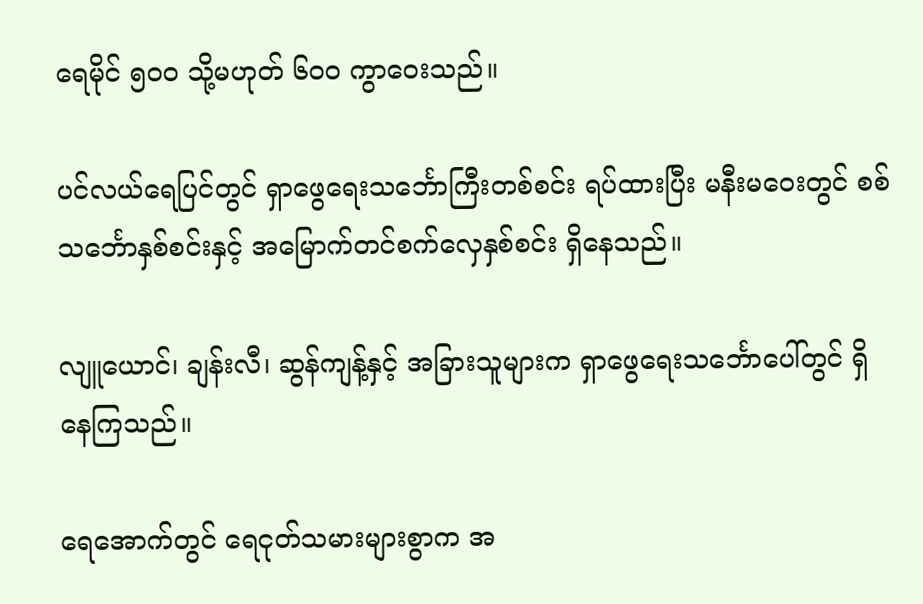ရေမိုင် ၅၀၀ သို့မဟုတ် ၆၀၀ ကွာဝေးသည်။

ပင်လယ်ရေပြင်တွင် ရှာဖွေရေးသင်္ဘောကြီးတစ်စင်း ရပ်ထားပြီး မနီးမဝေးတွင် စစ်သင်္ဘောနှစ်စင်းနှင့် အမြောက်တင်စက်လှေနှစ်စင်း ရှိနေသည်။

လျူယောင်၊ ချန်းလီ၊ ဆွန်ကျန့်နှင့် အခြားသူများက ရှာဖွေရေးသင်္ဘောပေါ်တွင် ရှိနေကြသည်။

ရေအောက်တွင် ရေငုတ်သမားများစွာက အ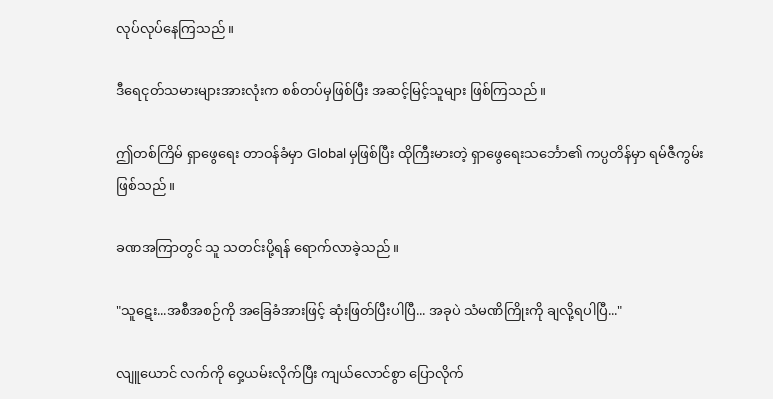လုပ်လုပ်နေကြသည်။

ဒီရေငုတ်သမားများအားလုံးက စစ်တပ်မှဖြစ်ပြီး အဆင့်မြင့်သူများ ဖြစ်ကြသည်။

ဤတစ်ကြိမ် ရှာဖွေရေး တာဝန်ခံမှာ Global မှဖြစ်ပြီး ထိုကြီးမားတဲ့ ရှာဖွေရေးသင်္ဘော၏ ကပ္ပတိန်မှာ ရမ်ဇီကွမ်း ဖြစ်သည်။

ခဏအကြာတွင် သူ သတင်းပို့ရန် ရောက်လာခဲ့သည်။

"သူဋေး...အစီအစဉ်ကို အခြေခံအားဖြင့် ဆုံးဖြတ်ပြီးပါပြီ... အခုပဲ သံမဏိကြိုးကို ချလို့ရပါပြီ..."

လျူယောင် လက်ကို ဝှေ့ယမ်းလိုက်ပြီး ကျယ်လောင်စွာ ပြောလိုက်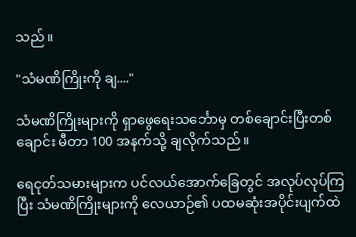သည်။

"သံမဏိကြိုးကို ချ...."

သံမဏိကြိုးများကို ရှာဖွေရေးသင်္ဘောမှ တစ်ချောင်းပြီးတစ်ချောင်း မီတာ 100 အနက်သို့ ချလိုက်သည်။

ရေငုတ်သမားများက ပင်လယ်အောက်ခြေတွင် အလုပ်လုပ်ကြပြီး သံမဏိကြိုးများကို လေယာဉ်၏ ပထမဆုံးအပိုင်းပျက်ထဲ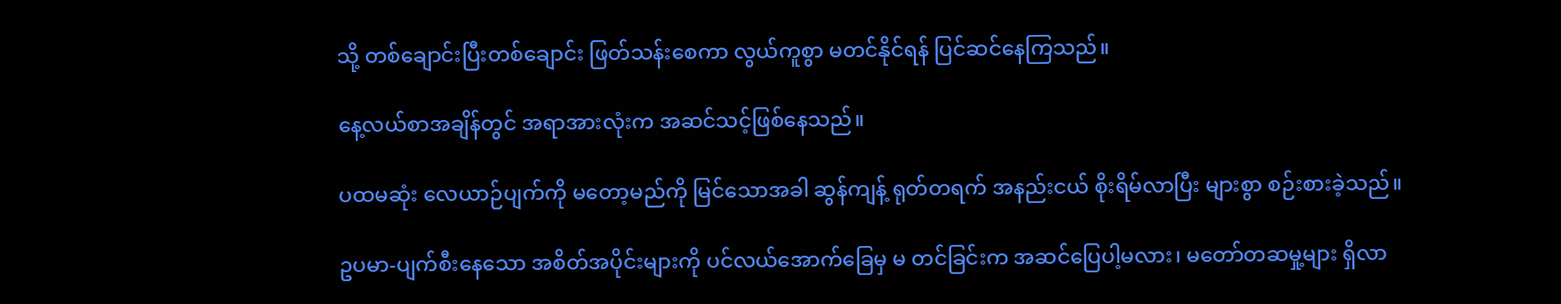သို့ တစ်ချောင်းပြီးတစ်ချောင်း ဖြတ်သန်းစေကာ လွယ်ကူစွာ မတင်နိုင်ရန် ပြင်ဆင်နေကြသည်။

နေ့လယ်စာအချိန်တွင် အရာအားလုံးက အဆင်သင့်ဖြစ်နေသည်။

ပထမဆုံး လေယာဉ်ပျက်ကို မတော့မည်ကို မြင်သောအခါ ဆွန်ကျန့် ရုတ်တရက် အနည်းငယ် စိုးရိမ်လာပြီး များစွာ စဉ်းစားခဲ့သည်။

ဥပမာ-ပျက်စီးနေသော အစိတ်အပိုင်းများကို ပင်လယ်အောက်ခြေမှ မ တင်ခြင်းက အဆင်ပြေပါ့မလား၊ မတော်တဆမှု့များ ရှိလာ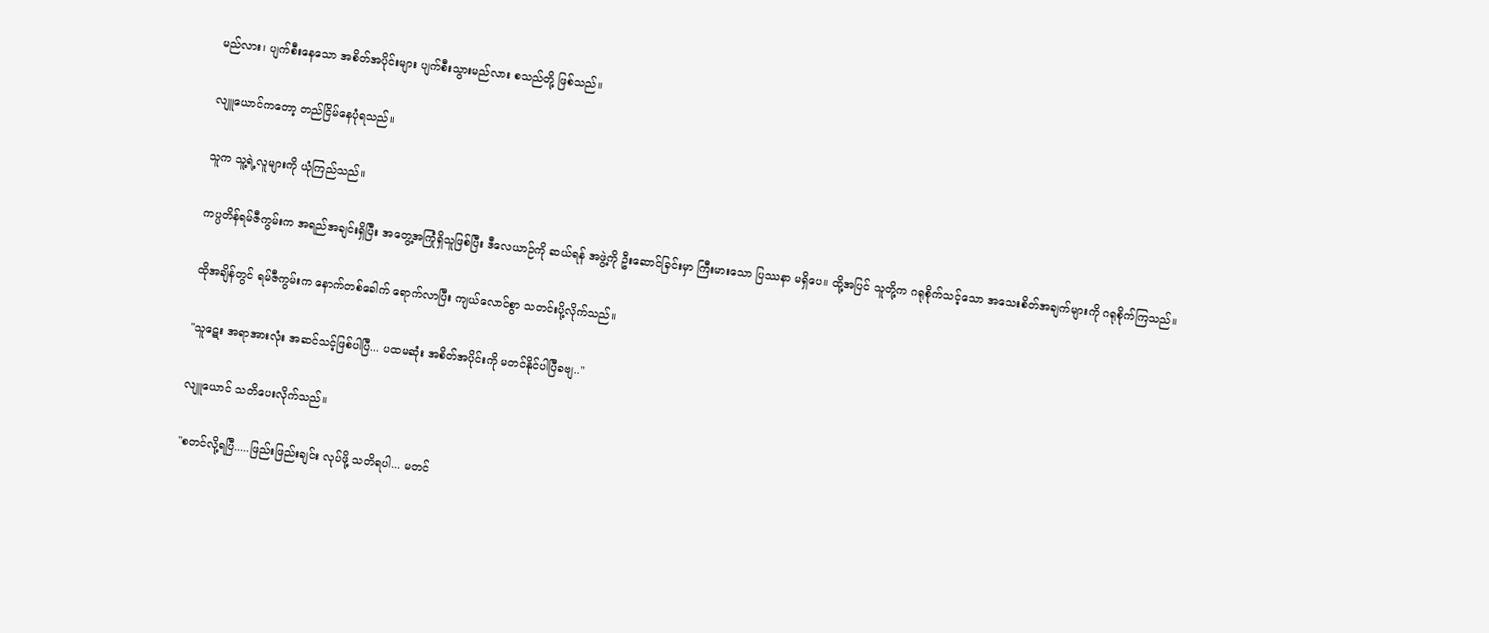မည်လား၊ ပျက်စီးနေသော အစိတ်အပိုင်းများ ပျက်စီးသွားမည်လား စသည်တို့ ဖြစ်သည်။

လျူယောင်ကတော့ တည်ငြိမ်နေပုံရသည်။

သူက သူ့ရဲ့လူများကို ယုံကြည်သည်။

ကပ္ပတိန်ရမ်ဇီကွမ်းက အရည်အချင်းရှိပြီး အတွေ့အကြုံရှိသူဖြစ်ပြီး ဒီလေယာဉ်ကို ဆယ်ရန် အဖွဲ့ကို ဦးဆောင်ခြင်းမှာ ကြီးမားသော ပြဿနာ မရှိပေ။ ထို့အပြင် သူတို့က ဂရုစိုက်သင့်သော အသေးစိတ်အချက်များကို ဂရုစိုက်ကြသည်။

ထိုအချိန်တွင် ရမ်ဇီကွမ်းက နောက်တစ်ခေါက် ရောက်လာပြီး ကျယ်လောင်စွာ သတင်းပို့လိုက်သည်။

"သူဋေး အရာအားလုံး အဆင်သင့်ဖြစ်ပါပြီ... ပထမဆုံး အစိတ်အပိုင်းကို မတင်နိုင်ပါပြီခဗျ.."

လျူယောင် သတိပေးလိုက်သည်။

"စတင်လို့ရပြီ.....ဖြည်းဖြည်းချင်း လုပ်ဖို့ သတိရပါ... မတင်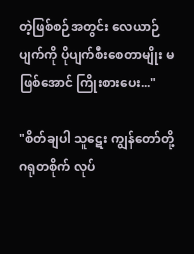တဲ့ဖြစ်စဉ်အတွင်း လေယာဉ်ပျက်ကို ပိုပျက်စီးစေတာမျိုး မဖြစ်အောင် ကြိုးစားပေး..."

"စိတ်ချပါ သူဋေး ကျွန်တော်တို့ ဂရုတစိုက် လုပ်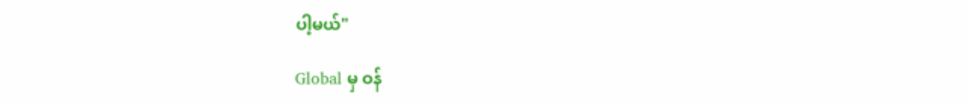ပါ့မယ်"

Global မှ ဝန်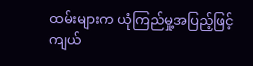ထမ်းများက ယုံကြည်မှု့အပြည့်ဖြင့် ကျယ်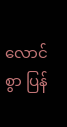လောင်စွာ ပြန်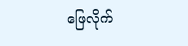ဖြေလိုက်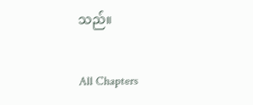သည်။

All Chapters